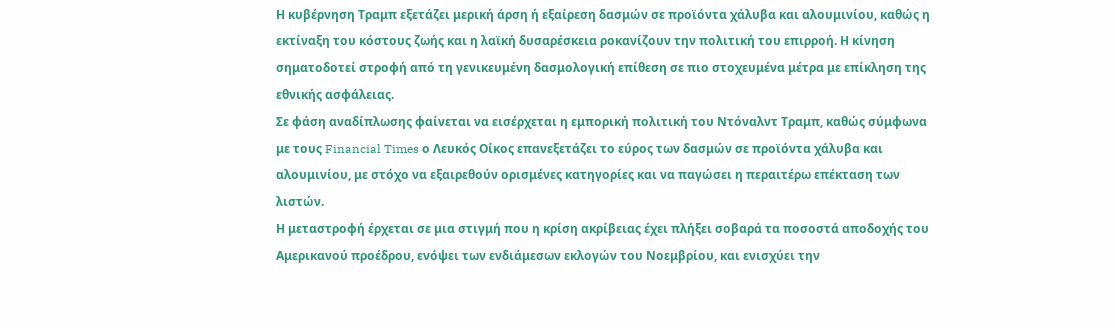Η κυβέρνηση Τραμπ εξετάζει μερική άρση ή εξαίρεση δασμών σε προϊόντα χάλυβα και αλουμινίου, καθώς η εκτίναξη του κόστους ζωής και η λαϊκή δυσαρέσκεια ροκανίζουν την πολιτική του επιρροή. Η κίνηση σηματοδοτεί στροφή από τη γενικευμένη δασμολογική επίθεση σε πιο στοχευμένα μέτρα με επίκληση της εθνικής ασφάλειας.
Σε φάση αναδίπλωσης φαίνεται να εισέρχεται η εμπορική πολιτική του Ντόναλντ Τραμπ, καθώς σύμφωνα με τους Financial Times ο Λευκός Οίκος επανεξετάζει το εύρος των δασμών σε προϊόντα χάλυβα και αλουμινίου, με στόχο να εξαιρεθούν ορισμένες κατηγορίες και να παγώσει η περαιτέρω επέκταση των λιστών.
Η μεταστροφή έρχεται σε μια στιγμή που η κρίση ακρίβειας έχει πλήξει σοβαρά τα ποσοστά αποδοχής του Αμερικανού προέδρου, ενόψει των ενδιάμεσων εκλογών του Νοεμβρίου, και ενισχύει την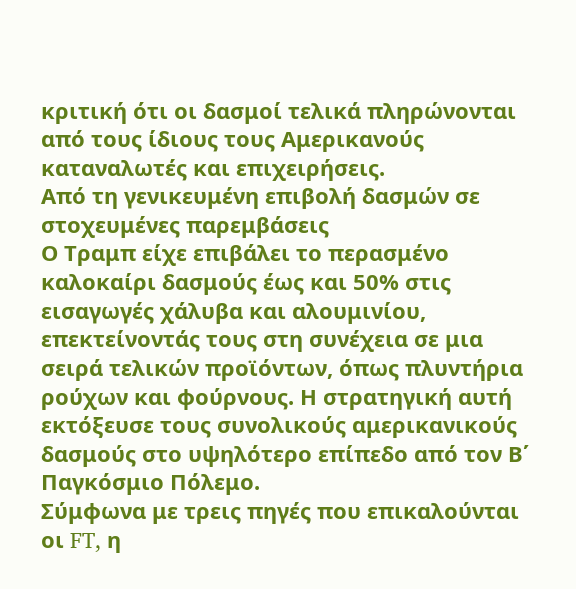κριτική ότι οι δασμοί τελικά πληρώνονται από τους ίδιους τους Αμερικανούς καταναλωτές και επιχειρήσεις.
Από τη γενικευμένη επιβολή δασμών σε στοχευμένες παρεμβάσεις
Ο Τραμπ είχε επιβάλει το περασμένο καλοκαίρι δασμούς έως και 50% στις εισαγωγές χάλυβα και αλουμινίου, επεκτείνοντάς τους στη συνέχεια σε μια σειρά τελικών προϊόντων, όπως πλυντήρια ρούχων και φούρνους. Η στρατηγική αυτή εκτόξευσε τους συνολικούς αμερικανικούς δασμούς στο υψηλότερο επίπεδο από τον Β΄ Παγκόσμιο Πόλεμο.
Σύμφωνα με τρεις πηγές που επικαλούνται οι FT, η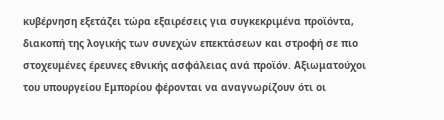κυβέρνηση εξετάζει τώρα εξαιρέσεις για συγκεκριμένα προϊόντα, διακοπή της λογικής των συνεχών επεκτάσεων και στροφή σε πιο στοχευμένες έρευνες εθνικής ασφάλειας ανά προϊόν. Αξιωματούχοι του υπουργείου Εμπορίου φέρονται να αναγνωρίζουν ότι οι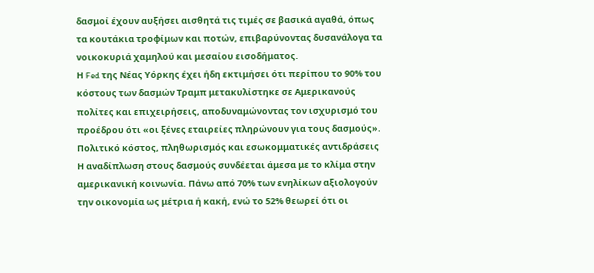δασμοί έχουν αυξήσει αισθητά τις τιμές σε βασικά αγαθά, όπως τα κουτάκια τροφίμων και ποτών, επιβαρύνοντας δυσανάλογα τα νοικοκυριά χαμηλού και μεσαίου εισοδήματος.
Η Fed της Νέας Υόρκης έχει ήδη εκτιμήσει ότι περίπου το 90% του κόστους των δασμών Τραμπ μετακυλίστηκε σε Αμερικανούς πολίτες και επιχειρήσεις, αποδυναμώνοντας τον ισχυρισμό του προέδρου ότι «οι ξένες εταιρείες πληρώνουν για τους δασμούς».
Πολιτικό κόστος, πληθωρισμός και εσωκομματικές αντιδράσεις
Η αναδίπλωση στους δασμούς συνδέεται άμεσα με το κλίμα στην αμερικανική κοινωνία. Πάνω από 70% των ενηλίκων αξιολογούν την οικονομία ως μέτρια ή κακή, ενώ το 52% θεωρεί ότι οι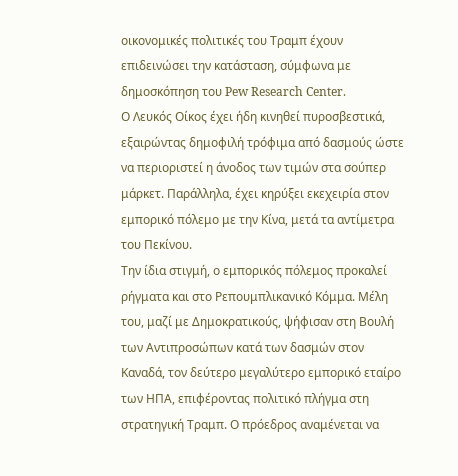οικονομικές πολιτικές του Τραμπ έχουν επιδεινώσει την κατάσταση, σύμφωνα με δημοσκόπηση του Pew Research Center.
Ο Λευκός Οίκος έχει ήδη κινηθεί πυροσβεστικά, εξαιρώντας δημοφιλή τρόφιμα από δασμούς ώστε να περιοριστεί η άνοδος των τιμών στα σούπερ μάρκετ. Παράλληλα, έχει κηρύξει εκεχειρία στον εμπορικό πόλεμο με την Κίνα, μετά τα αντίμετρα του Πεκίνου.
Την ίδια στιγμή, ο εμπορικός πόλεμος προκαλεί ρήγματα και στο Ρεπουμπλικανικό Κόμμα. Μέλη του, μαζί με Δημοκρατικούς, ψήφισαν στη Βουλή των Αντιπροσώπων κατά των δασμών στον Καναδά, τον δεύτερο μεγαλύτερο εμπορικό εταίρο των ΗΠΑ, επιφέροντας πολιτικό πλήγμα στη στρατηγική Τραμπ. Ο πρόεδρος αναμένεται να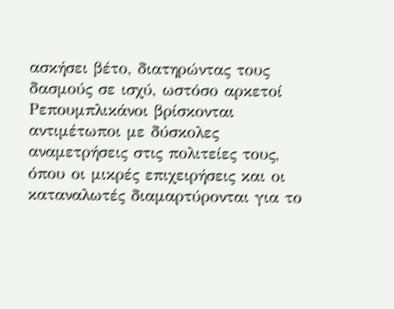ασκήσει βέτο, διατηρώντας τους δασμούς σε ισχύ, ωστόσο αρκετοί Ρεπουμπλικάνοι βρίσκονται αντιμέτωποι με δύσκολες αναμετρήσεις στις πολιτείες τους, όπου οι μικρές επιχειρήσεις και οι καταναλωτές διαμαρτύρονται για το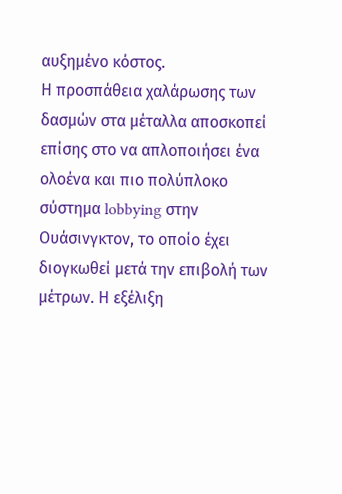αυξημένο κόστος.
Η προσπάθεια χαλάρωσης των δασμών στα μέταλλα αποσκοπεί επίσης στο να απλοποιήσει ένα ολοένα και πιο πολύπλοκο σύστημα lobbying στην Ουάσινγκτον, το οποίο έχει διογκωθεί μετά την επιβολή των μέτρων. Η εξέλιξη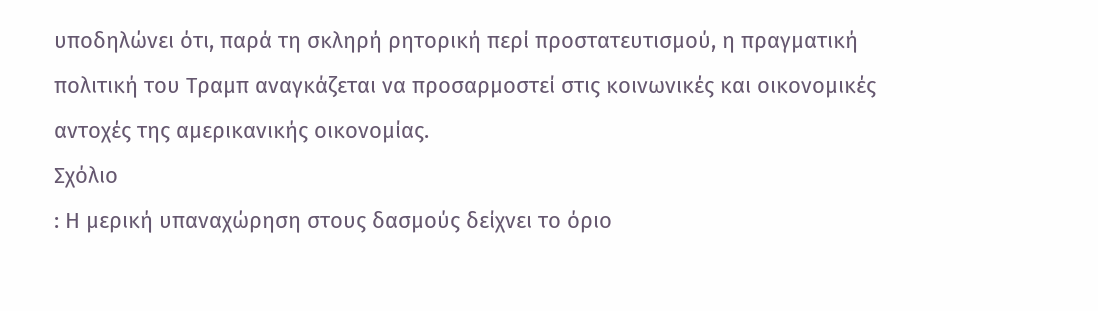υποδηλώνει ότι, παρά τη σκληρή ρητορική περί προστατευτισμού, η πραγματική πολιτική του Τραμπ αναγκάζεται να προσαρμοστεί στις κοινωνικές και οικονομικές αντοχές της αμερικανικής οικονομίας.
Σχόλιο
: Η μερική υπαναχώρηση στους δασμούς δείχνει το όριο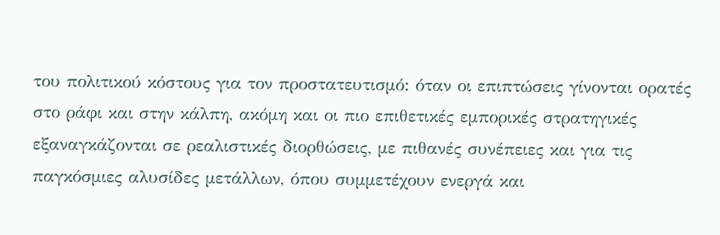του πολιτικού κόστους για τον προστατευτισμό: όταν οι επιπτώσεις γίνονται ορατές στο ράφι και στην κάλπη, ακόμη και οι πιο επιθετικές εμπορικές στρατηγικές εξαναγκάζονται σε ρεαλιστικές διορθώσεις, με πιθανές συνέπειες και για τις παγκόσμιες αλυσίδες μετάλλων, όπου συμμετέχουν ενεργά και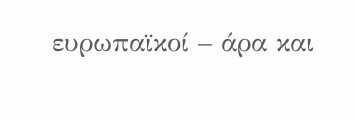ευρωπαϊκοί – άρα και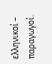ελληνικοί – παραγωγοί.